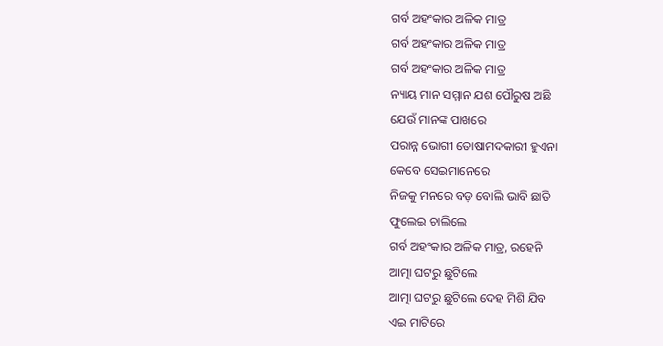ଗର୍ବ ଅହଂକାର ଅଳିକ ମାତ୍ର
ଗର୍ବ ଅହଂକାର ଅଳିକ ମାତ୍ର
ଗର୍ବ ଅହଂକାର ଅଳିକ ମାତ୍ର
ନ୍ୟାୟ ମାନ ସମ୍ମାନ ଯଶ ପୌରୁଷ ଅଛି
ଯେଉଁ ମାନଙ୍କ ପାଖରେ
ପରାନ୍ନ ଭୋଗୀ ତୋଷାମଦକାରୀ ହୁଏନା
କେବେ ସେଇମାନେରେ
ନିଜକୁ ମନରେ ବଡ଼ ବୋଲି ଭାବି ଛାତି
ଫୁଲେଇ ଚାଲିଲେ
ଗର୍ବ ଅହଂକାର ଅଳିକ ମାତ୍ର, ରହେନି
ଆତ୍ମା ଘଟରୁ ଛୁଟିଲେ
ଆତ୍ମା ଘଟରୁ ଛୁଟିଲେ ଦେହ ମିଶି ଯିବ
ଏଇ ମାଟିରେ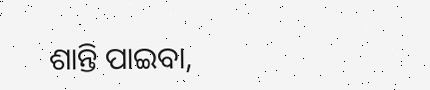ଶାନ୍ତି ପାଇବା,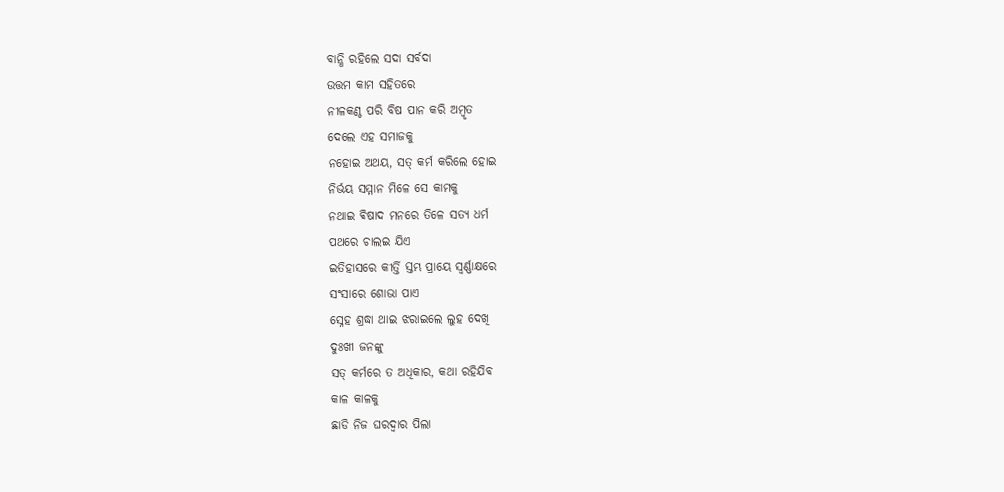ବାନ୍ଧି ରହିଲେ ସଦା ସର୍ବଦା
ଉତ୍ତମ କାମ ସହିତରେ
ନୀଳକଣ୍ଠ ପରି ବିଷ ପାନ କରି ଅମ୍ବୃତ
ଦେଲେ ଏହ ସମାଜକୁ
ନହୋଇ ଅଥୟ, ସତ୍ କର୍ମ କରିଲେ ହୋଇ
ନିର୍ଭୟ ସମ୍ମାନ ମିଳେ ସେ କାମକୁ
ନଥାଇ ଵିଷାଦ ମନରେ ତିଳେ ସତ୍ୟ ଧର୍ମ
ପଥରେ ଚାଲଇ ଯିଏ
ଇତିହାସରେ କୀର୍ତ୍ତି ସ୍ତମ୍ଭ ପ୍ରାୟେ ସ୍ଵର୍ଣ୍ଣାକ୍ଷରେ
ସଂସାରେ ଶୋଭା ପାଏ
ସ୍ନେହ ଶ୍ରଦ୍ଧା ଥାଇ ଝରାଇଲେ ଲୁହ ଦେଖି
ଦୁଃଖୀ ଜନଙ୍କୁ
ସତ୍ କର୍ମରେ ତ ଅଧିକାର, କଥା ରହିଯିବ
କାଳ କାଳକୁ
ଛାଡି ନିଜ ଘରଦ୍ବାର ପିଲା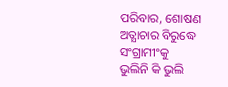ପରିବାର, ଶୋଷଣ
ଅତ୍ଯାଚାର ବିରୁଦ୍ଧେ ସଂଗ୍ରାମୀଂକୁ
ଭୁଲିନି କି ଭୁଲି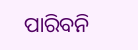ପାରିବନି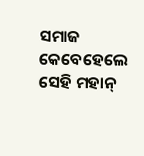ସମାଜ କେବେହେଲେ
ସେହି ମହାନ୍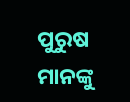ପୁରୁଷ ମାନଙ୍କୁ